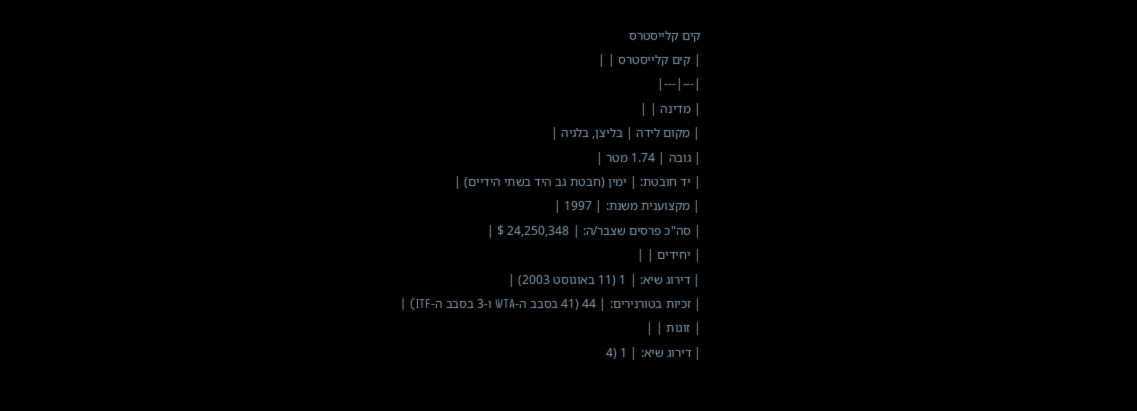קים קלייסטרס
| קים קלייסטרס | |
|---|---|
| מדינה | |
| מקום לידה | בליצן, בלגיה |
| גובה | 1.74 מטר |
| יד חובטת: | ימין (חבטת גב היד בשתי הידיים) |
| מקצוענית משנת: | 1997 |
| סה"כ פרסים שצבר/ה: | 24,250,348 $ |
| יחידים | |
| דירוג שיא: | 1 (11 באוגוסט 2003) |
| זכיות בטורנירים: | 44 (41 בסבב ה-WTA ו-3 בסבב ה-ITF) |
| זוגות | |
| דירוג שיא: | 1 (4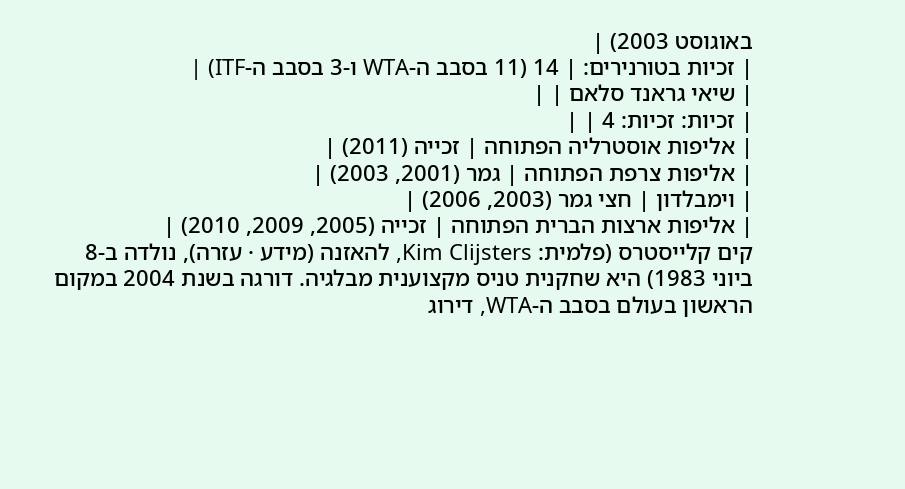באוגוסט 2003) |
| זכיות בטורנירים: | 14 (11 בסבב ה-WTA ו-3 בסבב ה-ITF) |
| שיאי גראנד סלאם | |
| זכיות: זכיות: 4 | |
| אליפות אוסטרליה הפתוחה | זכייה (2011) |
| אליפות צרפת הפתוחה | גמר (2001, 2003) |
| וימבלדון | חצי גמר (2003, 2006) |
| אליפות ארצות הברית הפתוחה | זכייה (2005, 2009, 2010) |
קים קלייסטרס (פלמית: Kim Clijsters, להאזנה (מידע · עזרה), נולדה ב-8 ביוני 1983) היא שחקנית טניס מקצוענית מבלגיה. דורגה בשנת 2004 במקום הראשון בעולם בסבב ה-WTA, דירוג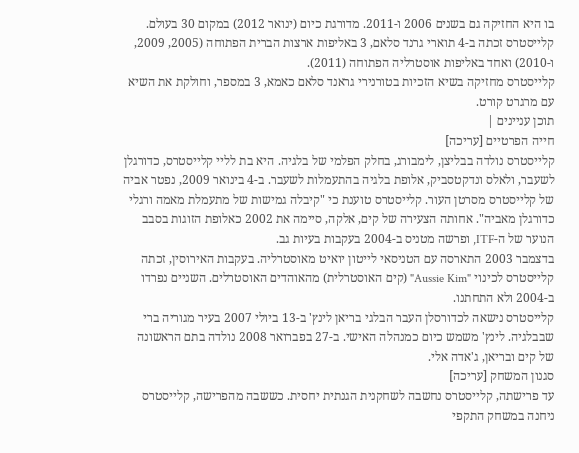בו היא החזיקה גם בשנים 2006 ו-2011. מדורגת כיום (ינואר 2012) במקום 30 בעולם.
קלייסטרס זכתה ב-4 תוארי גרנד סלאם, 3 באליפות ארצות הברית הפתוחה (2005, 2009, ו-2010) ואחד באליפות אוסטרליה הפתוחה (2011).
קלייסטרס מחזיקה בשיא הזכיות בטורנירי גראנד סלאם כאמא, 3 במספר, וחולקת את השיא עם מרגרט קורט.
תוכן עניינים |
חייה הפרטיים [עריכה]
קלייסטרס נולדה בבליצן, לימבורג, בחלק הפלמי של בלגיה. היא בת לליי קלייסטרס, כדורגלן לשעבר, ולאלס ונדקטסביק, אלופת בלגיה בהתעמלות לשעבר. ב-4 בינואר 2009, נפטר אביה של קלייסטרס מסרטן העור. קלייסטרס טוענת כי "קיבלה גמישות של מתעמלת מאמה ורגלי כדורגלן מאביה". אחותה הצעירה של קים, אלקה, סיימה את 2002 כאלופת הזוגות בסבב הנוער של ה-ITF, ופרשה מטניס ב-2004 בעקבות בעיות גב.
בדצמבר 2003 התארסה עם הטניסאי לייטון יואיט מאוסטרליה. בעקבות האירוסין, זכתה קלייסטרס לכינוי "Aussie Kim" (קים האוסטרלית) מהאוהדים האוסטרלים. השניים נפרדו ב-2004 ולא התחתנו.
קלייסטרס נישאה לכדורסלן העבר הבלגי בריאן לינץ' ב-13 ביולי 2007 בעיר מגוריה ברי שבבלגיה. לינץ' משמש כיום כמנהלה האישי. ב-27 בפברואר 2008 נולדה בתם הראשונה של קים ובריאן, ג'אדה אלי.
סגנון המשחק [עריכה]
עד פרישתה, קלייסטרס נחשבה לשחקנית הגנתית יחסית. כששבה מהפרישה, קלייסטרס ניחנה במשחק התקפי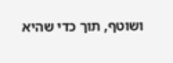ושוטף, תוך כדי שהיא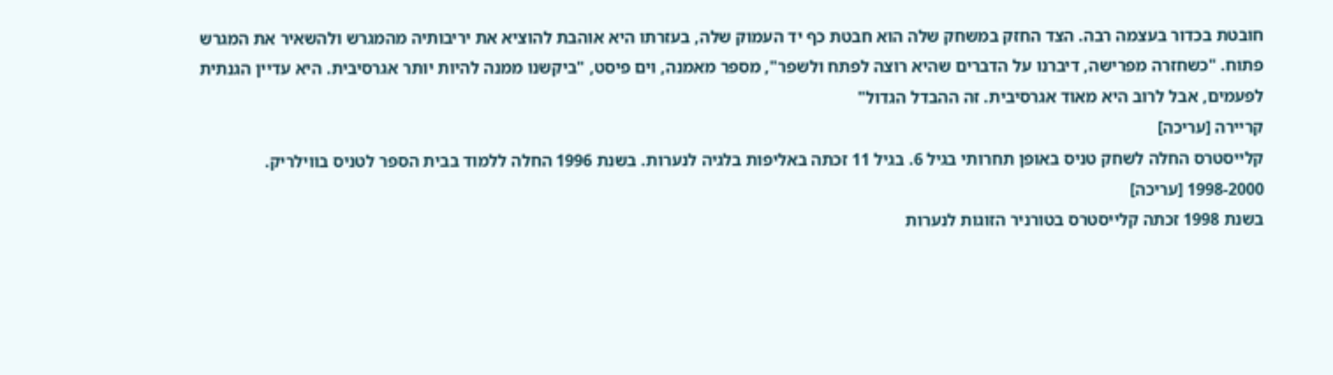חובטת בכדור בעצמה רבה. הצד החזק במשחק שלה הוא חבטת כף יד העמוק שלה, בעזרתו היא אוהבת להוציא את יריבותיה מהמגרש ולהשאיר את המגרש פתוח. "כשחזרה מפרישה, דיברנו על הדברים שהיא רוצה לפתח ולשפר", מספר מאמנה, וים פיסט, "ביקשנו ממנה להיות יותר אגרסיבית. היא עדיין הגנתית לפעמים, אבל לרוב היא מאוד אגרסיבית. זה ההבדל הגדול"
קריירה [עריכה]
קלייסטרס החלה לשחק טניס באופן תחרותי בגיל 6. בגיל 11 זכתה באליפות בלגיה לנערות. בשנת 1996 החלה ללמוד בבית הספר לטניס בווילריק.
1998-2000 [עריכה]
בשנת 1998 זכתה קלייסטרס בטורניר הזוגות לנערות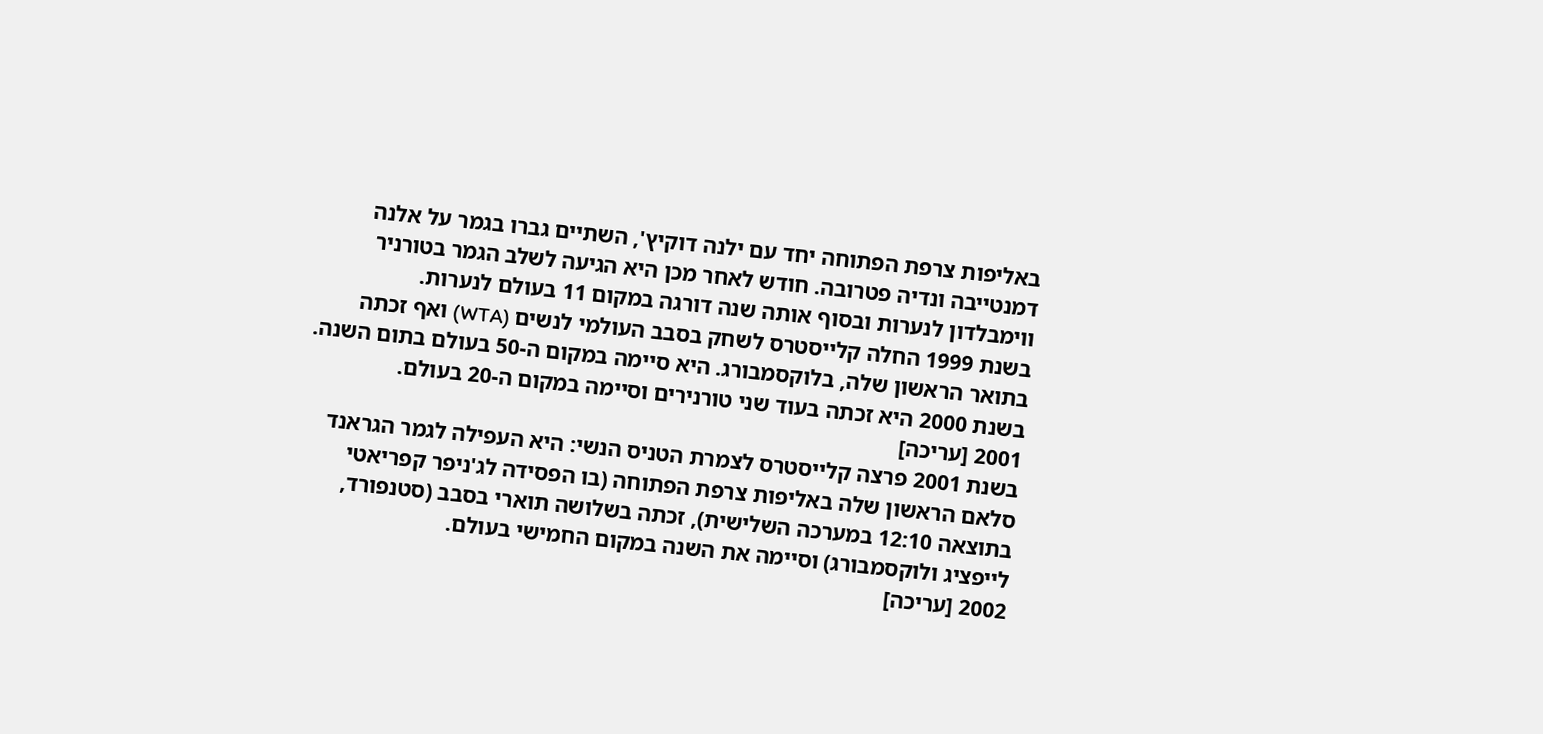באליפות צרפת הפתוחה יחד עם ילנה דוקיץ', השתיים גברו בגמר על אלנה דמנטייבה ונדיה פטרובה. חודש לאחר מכן היא הגיעה לשלב הגמר בטורניר ווימבלדון לנערות ובסוף אותה שנה דורגה במקום 11 בעולם לנערות.
בשנת 1999 החלה קלייסטרס לשחק בסבב העולמי לנשים (WTA) ואף זכתה בתואר הראשון שלה, בלוקסמבורג. היא סיימה במקום ה-50 בעולם בתום השנה. בשנת 2000 היא זכתה בעוד שני טורנירים וסיימה במקום ה-20 בעולם.
2001 [עריכה]
בשנת 2001 פרצה קלייסטרס לצמרת הטניס הנשי: היא העפילה לגמר הגראנד סלאם הראשון שלה באליפות צרפת הפתוחה (בו הפסידה לג'ניפר קפריאטי בתוצאה 12:10 במערכה השלישית), זכתה בשלושה תוארי בסבב (סטנפורד, לייפציג ולוקסמבורג) וסיימה את השנה במקום החמישי בעולם.
2002 [עריכה]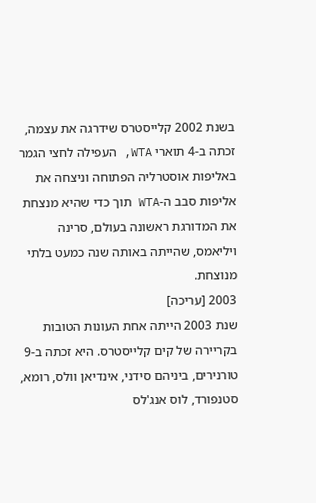בשנת 2002 קלייסטרס שידרגה את עצמה, זכתה ב-4 תוארי WTA, העפילה לחצי הגמר באליפות אוסטרליה הפתוחה וניצחה את אליפות סבב ה-WTA תוך כדי שהיא מנצחת את המדורגת ראשונה בעולם, סרינה ויליאמס, שהייתה באותה שנה כמעט בלתי מנוצחת.
2003 [עריכה]
שנת 2003 הייתה אחת העונות הטובות בקריירה של קים קלייסטרס. היא זכתה ב-9 טורנירים, ביניהם סידני, אינדיאן וולס, רומא, סטנפורד, לוס אנג'לס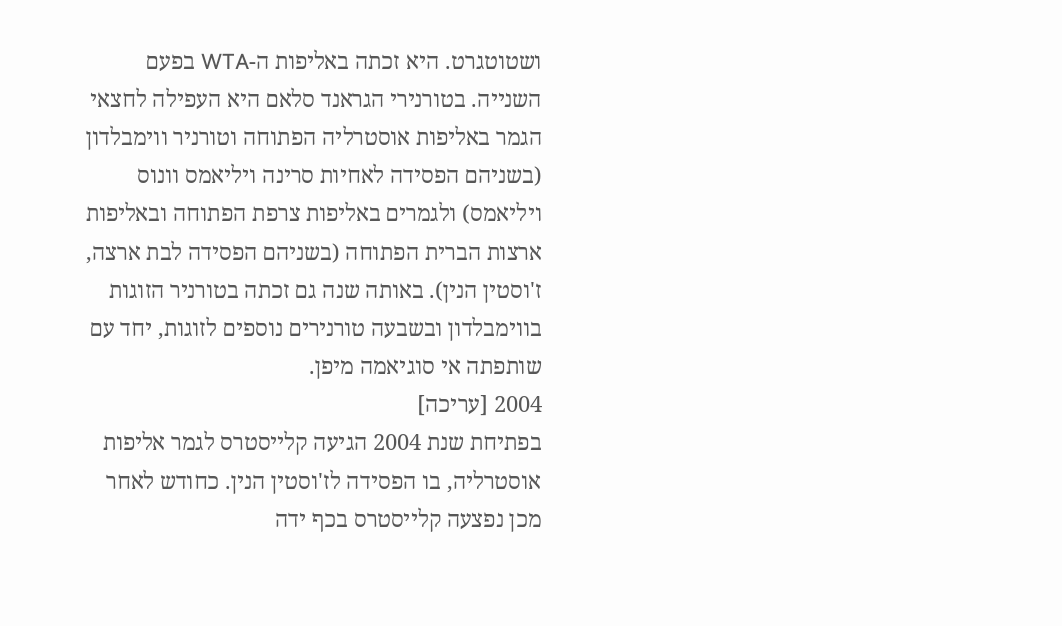ושטוטגרט. היא זכתה באליפות ה-WTA בפעם השנייה. בטורנירי הגראנד סלאם היא העפילה לחצאי הגמר באליפות אוסטרליה הפתוחה וטורניר ווימבלדון (בשניהם הפסידה לאחיות סרינה ויליאמס וונוס ויליאמס) ולגמרים באליפות צרפת הפתוחה ובאליפות ארצות הברית הפתוחה (בשניהם הפסידה לבת ארצה, ז'וסטין הנין). באותה שנה גם זכתה בטורניר הזוגות בווימבלדון ובשבעה טורנירים נוספים לזוגות, יחד עם שותפתה אי סוגיאמה מיפן.
2004 [עריכה]
בפתיחת שנת 2004 הגיעה קלייסטרס לגמר אליפות אוסטרליה, בו הפסידה לז'וסטין הנין. כחודש לאחר מכן נפצעה קלייסטרס בכף ידה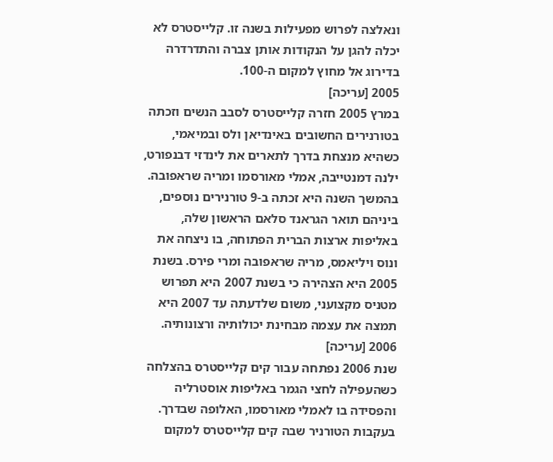ונאלצה לפרוש מפעילות בשנה זו. קלייסטרס לא יכלה להגן על הנקודות אותן צברה והתדרדרה בדירוג אל מחוץ למקום ה-100.
2005 [עריכה]
במרץ 2005 חזרה קלייסטרס לסבב הנשים וזכתה בטורנירים החשובים באינדיאן ולס ובמיאמי, כשהיא מנצחת בדרך לתארים את לינדזי דבנפורט, ילנה דמנטייבה, אמלי מאורסמו ומריה שראפובה. בהמשך השנה היא זכתה ב-9 טורנירים נוספים, ביניהם תואר הגראנד סלאם הראשון שלה, באליפות ארצות הברית הפתוחה, בו ניצחה את ונוס ויליאמס, מריה שראפובה ומרי פירס. בשנת 2005 היא הצהירה כי בשנת 2007 היא תפרוש מטניס מקצועני, משום שלדעתה עד 2007 היא תמצה את עצמה מבחינת יכולותיה ורצונותיה.
2006 [עריכה]
שנת 2006 נפתחה עבור קים קלייסטרס בהצלחה כשהעפילה לחצי הגמר באליפות אוסטרליה והפסידה בו לאמלי מאורסמו, האלופה שבדרך. בעקבות הטורניר שבה קים קלייסטרס למקום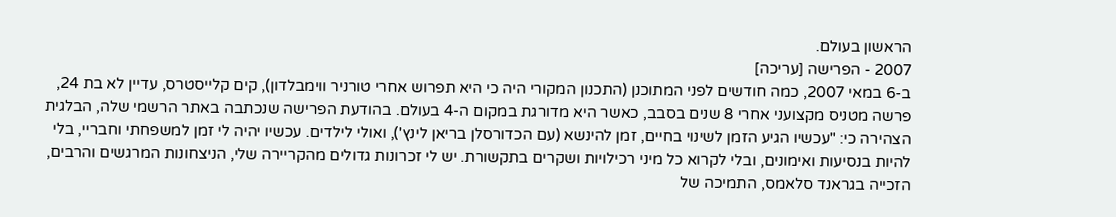הראשון בעולם.
2007 - הפרישה [עריכה]
ב-6 במאי 2007, כמה חודשים לפני המתוכנן (התכנון המקורי היה כי היא תפרוש אחרי טורניר ווימבלדון), קים קלייסטרס, עדיין לא בת 24, פרשה מטניס מקצועני אחרי 8 שנים בסבב, כאשר היא מדורגת במקום ה-4 בעולם. בהודעת הפרישה שנכתבה באתר הרשמי שלה, הבלגית הצהירה כי: "עכשיו הגיע הזמן לשינוי בחיים, זמן להינשא (עם הכדורסלן בריאן לינץ'), ואולי לילדים. עכשיו יהיה לי זמן למשפחתי וחבריי, בלי להיות בנסיעות ואימונים, ובלי לקרוא כל מיני רכילויות ושקרים בתקשורת. יש לי זכרונות גדולים מהקריירה שלי, הניצחונות המרגשים והרבים, הזכייה בגראנד סלאמס, התמיכה של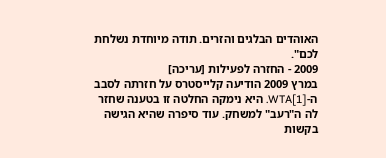האוהדים הבלגים והזרים. תודה מיוחדת נשלחת לכם".
2009 - החזרה לפעילות [עריכה]
במרץ 2009 הודיעה קלייסטרס על חזרתה לסבב ה-WTA[1]. היא נימקה החלטה זו בטענה שחזר לה ה"רעב" למשחק. עוד סיפרה שהיא הגישה בקשות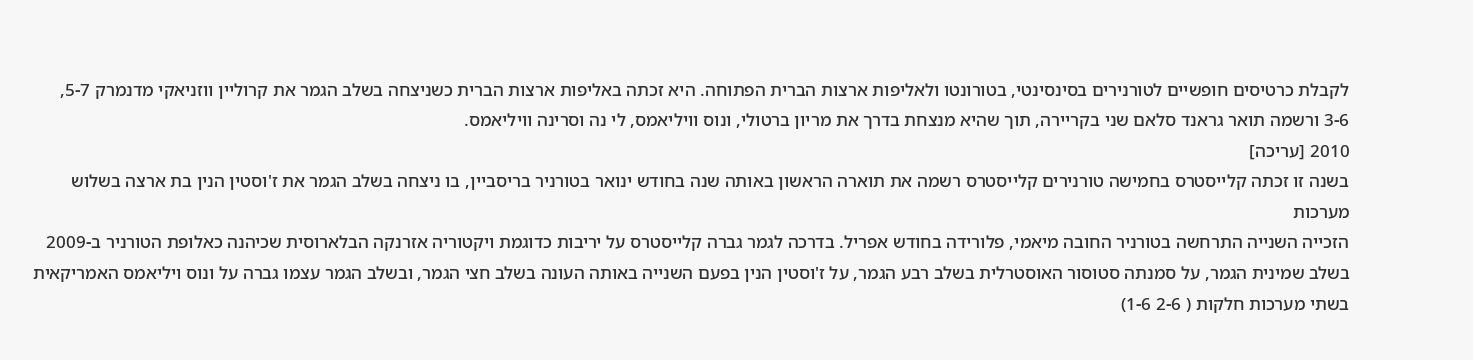לקבלת כרטיסים חופשיים לטורנירים בסינסינטי, בטורונטו ולאליפות ארצות הברית הפתוחה. היא זכתה באליפות ארצות הברית כשניצחה בשלב הגמר את קרוליין ווזניאקי מדנמרק 5-7, 3-6 ורשמה תואר גראנד סלאם שני בקריירה, תוך שהיא מנצחת בדרך את מריון ברטולי, ונוס וויליאמס, לי נה וסרינה וויליאמס.
2010 [עריכה]
בשנה זו זכתה קלייסטרס בחמישה טורנירים קלייסטרס רשמה את תוארה הראשון באותה שנה בחודש ינואר בטורניר בריסביין, בו ניצחה בשלב הגמר את ז'וסטין הנין בת ארצה בשלוש מערכות
הזכייה השנייה התרחשה בטורניר החובה מיאמי, פלורידה בחודש אפריל. בדרכה לגמר גברה קלייסטרס על יריבות כדוגמת ויקטוריה אזרנקה הבלארוסית שכיהנה כאלופת הטורניר ב-2009 בשלב שמינית הגמר, על סמנתה סטוסור האוסטרלית בשלב רבע הגמר, על ז'וסטין הנין בפעם השנייה באותה העונה בשלב חצי הגמר, ובשלב הגמר עצמו גברה על ונוס ויליאמס האמריקאית בשתי מערכות חלקות ( 2-6 1-6)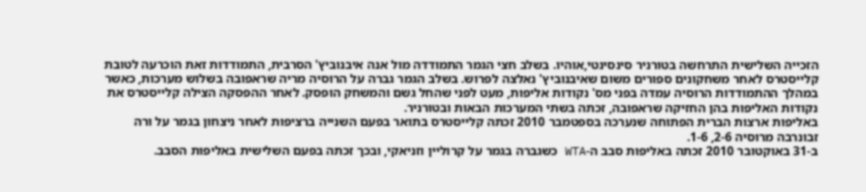הזכייה השלישית התרחשה בטורניר סינסינטי,אוהיו. בשלב חצי הגמר התמודדה מול אנה איבנוביץ' הסרבית, התמודדות זאת הוכרעה לטובת קלייסטרס לאחר משחקונים ספורים משום שאיבנוביץ' נאלצה לפרוש. בשלב הגמר גברה על הרוסיה מריה שראפובה בשלוש מערכות, כאשר במהלך ההתמודדות הרוסיה עמדה בפני מס' נקודות אליפות, מעט לפני שהחל גשם והמשחק הופסק. לאחר ההפסקה הצילה קלייסטרס את נקודות האליפות בהן החזיקה שראפובה, זכתה בשתי המערכות הבאות ובטורניר.
באליפות ארצות הברית הפתוחה שנערכה בספטמבר 2010 זכתה קלייסטרס בתואר בפעם השנייה ברציפות לאחר ניצחון בגמר על ורה זבונרבה מרוסיה 2-6, 1-6.
ב-31 באוקטובר 2010 זכתה באליפות סבב ה-WTA כשגברה בגמר על קרוליין וזניאקי, ובכך זכתה בפעם השלישית באליפות הסבב.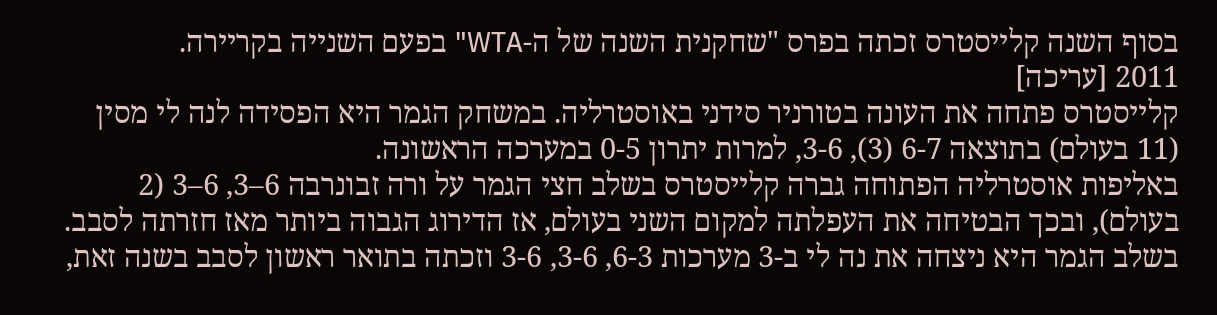בסוף השנה קלייסטרס זכתה בפרס "שחקנית השנה של ה-WTA" בפעם השנייה בקריירה.
2011 [עריכה]
קלייסטרס פתחה את העונה בטורניר סידני באוסטרליה. במשחק הגמר היא הפסידה לנה לי מסין (11 בעולם) בתוצאה 6-7 (3), 3-6, למרות יתרון 0-5 במערכה הראשונה.
באליפות אוסטרליה הפתוחה גברה קלייסטרס בשלב חצי הגמר על ורה זבונרבה 6–3, 6–3 (2 בעולם), ובכך הבטיחה את העפלתה למקום השני בעולם, אז הדירוג הגבוה ביותר מאז חזרתה לסבב. בשלב הגמר היא ניצחה את נה לי ב-3 מערכות 6-3, 3-6, 3-6 וזכתה בתואר ראשון לסבב בשנה זאת,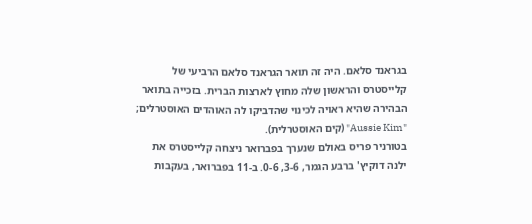בגראנד סלאם. היה זה תואר הגראנד סלאם הרביעי של קלייסטרס והראשון שלה מחוץ לארצות הברית. בזכייה בתואר הבהירה שהיא ראויה לכינוי שהדביקו לה האוהדים האוסטרלים; "Aussie Kim" (קים האוסטרלית).
בטורניר פריס באולם שנערך בפברואר ניצחה קלייסטרס את ילנה דוקיץ' ברבע הגמר, 3-6, 0-6. ב-11 בפברואר, בעקבות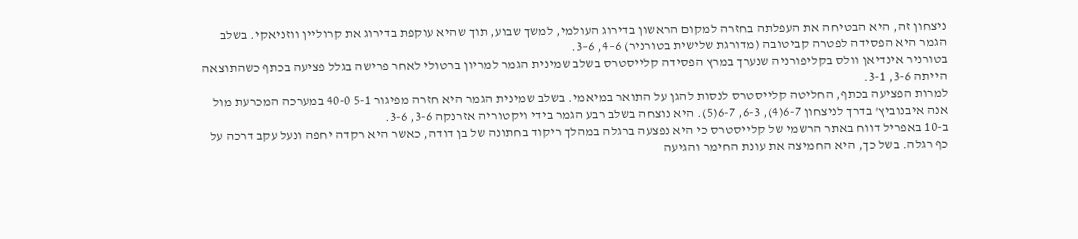ניצחון זה, היא הבטיחה את העפלתה בחזרה למקום הראשון בדירוג העולמי, למשך שבוע, תוך שהיא עוקפת בדירוג את קרוליין ווזניאקי. בשלב הגמר היא הפסידה לפטרה קביטובה (מדורגת שלישית בטורניר) 6–4, 6–3.
בטורניר אינדיאן וולס בקליפורניה שנערך במרץ הפסידה קלייסטרס בשלב שמינית הגמר למריון ברטולי לאחר פרישה בגלל פציעה בכתף כשהתוצאה הייתה 3-6, 3-1.
למרות הפציעה בכתף, החליטה קלייסטרס לנסות להגן על התואר במיאמי. בשלב שמינית הגמר היא חזרה מפיגור 5-1 40-0 במערכה המכרעת מול אנה איבנוביץ' בדרך לניצחון 6-7(4), 6-3, 6-7(5). היא נוצחה בשלב רבע הגמר בידי ויקטוריה אזרנקה 3-6, 3-6.
ב-10 באפריל דווח באתר הרשמי של קלייסטרס כי היא נפצעה ברגלה במהלך ריקוד בחתונה של בן דודה, כאשר היא רקדה יחפה ונעל עקב דרכה על כף רגלה. בשל כך, היא החמיצה את עונת החימר והגיעה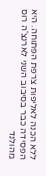ללא הכנה לאליפות צרפת הפתוחה. היא הפסידה כבר בסיבוב השני לארנצ'ה רוס מהולנד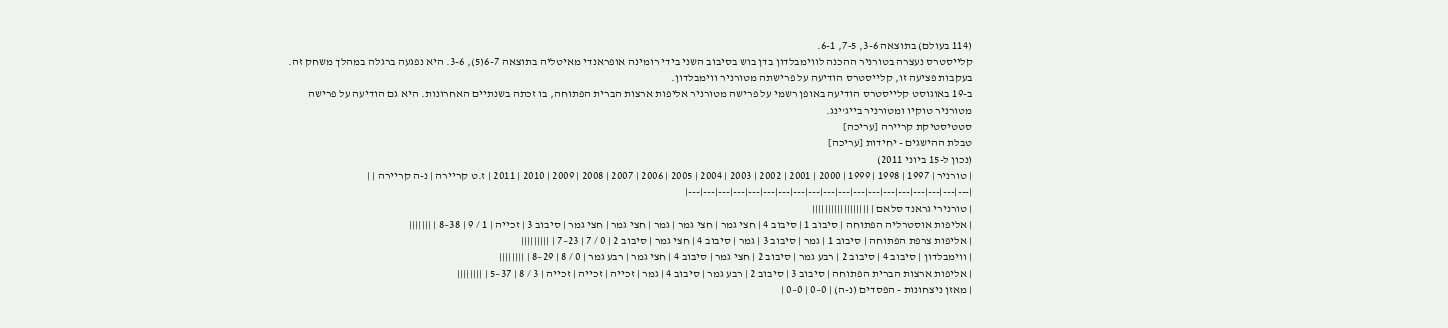(114 בעולם) בתוצאה 3-6, 7-5, 6-1.
קלייסטרס נעצרה בטורניר ההכנה לווימבלדון בדן בוש בסיבוב השני בידי רומינה אופראנדי מאיטליה בתוצאה 6-7(5), 3-6. היא נפגעה ברגלה במהלך משחק זה. בעקבות פציעה זו, קלייסטרס הודיעה על פרישתה מטורניר ווימבלדון.
ב-19 באוגוסט קלייסטרס הודיעה באופן רשמי על פרישה מטורניר אליפות ארצות הברית הפתוחה, בו זכתה בשנתיים האחרונות. היא גם הודיעה על פרישה מטורניר טוקיו ומטורניר בייג'ינג.
סטטיסטיקת קריירה [עריכה]
טבלת ההישגים - יחידות [עריכה]
(נכון ל-15 ביוני 2011)
| טורניר | 1997 | 1998 | 1999 | 2000 | 2001 | 2002 | 2003 | 2004 | 2005 | 2006 | 2007 | 2008 | 2009 | 2010 | 2011 | ז.ט קריירה | נ-ה קריירה | |
|---|---|---|---|---|---|---|---|---|---|---|---|---|---|---|---|---|---|---|
| טורנירי גראנד סלאם | ||||||||||||||||||
| אליפות אוסטרליה הפתוחה | סיבוב 1 | סיבוב 4 | חצי גמר | חצי גמר | גמר | חצי גמר | חצי גמר | סיבוב 3 | זכייה | 1 / 9 | 38–8 | |||||||
| אליפות צרפת הפתוחה | סיבוב 1 | גמר | סיבוב 3 | גמר | סיבוב 4 | חצי גמר | סיבוב 2 | 0 / 7 | 23–7 | |||||||||
| ווימבלדון | סיבוב 4 | סיבוב 2 | רבע גמר | סיבוב 2 | חצי גמר | סיבוב 4 | חצי גמר | רבע גמר | 0 / 8 | 29–8 | ||||||||
| אליפות ארצות הברית הפתוחה | סיבוב 3 | סיבוב 2 | רבע גמר | סיבוב 4 | גמר | זכייה | זכייה | זכייה | 3 / 8 | 37–5 | ||||||||
| מאזן ניצחונות - הפסדים (נ-ה) | 0–0 | 0–0 |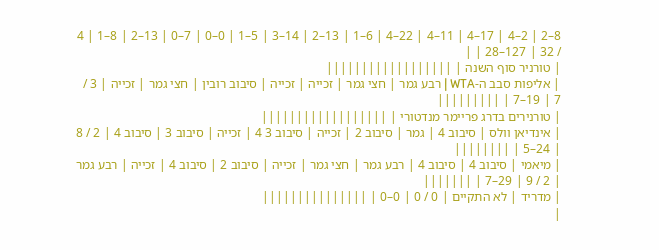8–2 | 2–4 | 17–4 | 11–4 | 22–4 | 6–1 | 13–2 | 14–3 | 5–1 | 0–0 | 7–0 | 13–2 | 8–1 | 4 / 32 | 127–28 | |
| טורניר סוף השנה | ||||||||||||||||||
| אליפות סבב ה-WTA | רבע גמר | חצי גמר | זכייה | זכייה | סיבוב רובין | חצי גמר | זכייה | 3 / 7 | 19–7 | |||||||||
| טורנירים בדרג פריימר מנדטורי | ||||||||||||||||||
| אינדיאן וולס | סיבוב 4 | גמר | סיבוב 2 | זכייה | סיבוב 3 4 | זכייה | סיבוב 3 | סיבוב 4 | 2 / 8 | 24–5 | ||||||||
| מיאמי | סיבוב 4 | סיבוב 4 | רבע גמר | חצי גמר | זכייה | סיבוב 2 | סיבוב 4 | זכייה | רבע גמר | 2 / 9 | 29–7 | |||||||
| מדריד | לא התקיים | 0 / 0 | 0–0 | |||||||||||||||
|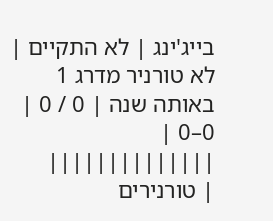בייג'ינג | לא התקיים | לא טורניר מדרג 1 באותה שנה | 0 / 0 | 0–0 | ||||||||||||||
| טורנירים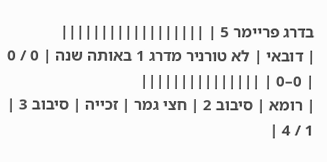בדרג פריימר 5 | ||||||||||||||||||
| דובאי | לא טורניר מדרג 1 באותה שנה | 0 / 0 | 0–0 | |||||||||||||||
| רומא | סיבוב 2 | חצי גמר | זכייה | סיבוב 3 | 1 / 4 |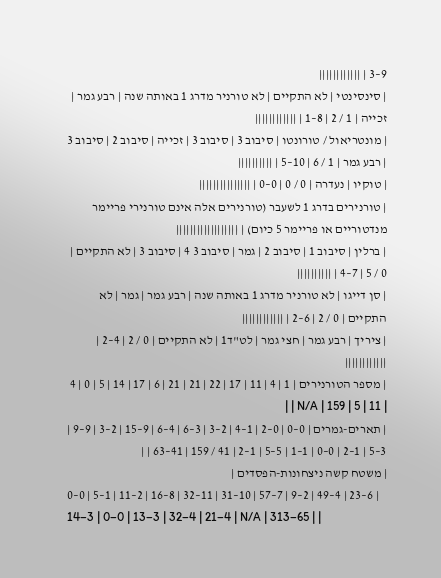9–3 | ||||||||||||
| סינסינטי | לא התקיים | לא טורניר מדרג 1 באותה שנה | רבע גמר | זכייה | 1 / 2 | 8–1 | ||||||||||||
| מונטריאול / טורונטו | סיבוב 3 | סיבוב 3 | זכייה | סיבוב 2 | סיבוב 3 | רבע גמר | 1 / 6 | 10–5 | ||||||||||
| טוקיו | נעדרה | 0 / 0 | 0–0 | |||||||||||||||
| טורנירים בדרג 1 לשעבר (טורנירים אלה אינם טורנירי פריימר מנדטוריים או פריימר 5 כיום) | ||||||||||||||||||
| ברלין | סיבוב 1 | סיבוב 2 | גמר | סיבוב 3 4 | סיבוב 3 | לא התקיים | 0 / 5 | 7–4 | ||||||||||
| סן דייגו | לא טורניר מדרג 1 באותה שנה | רבע גמר | גמר | לא התקיים | 0 / 2 | 6–2 | ||||||||||||
| ציריך | רבע גמר | חצי גמר | לט"ד1 | לא התקיים | 0 / 2 | 4–2 | ||||||||||||
| מספר הטורנירים | 1 | 4 | 11 | 17 | 22 | 21 | 21 | 6 | 17 | 14 | 5 | 0 | 4 | 11 | 5 | N/A | 159 | |
| תארים-גמרים | 0–0 | 0–2 | 1–4 | 2–3 | 3–6 | 4–6 | 9–15 | 2–3 | 9–9 | 3–5 | 1–2 | 0–0 | 1–1 | 5–5 | 1–2 | 41 / 159 | 41–63 | |
| משטח קשה ניצחונות-הפסדים |
0–0 | 5–1 | 11–2 | 16–8 | 32–11 | 31–10 | 57–7 | 9–2 | 49–4 | 23–6 | 14–3 | 0–0 | 13–3 | 32–4 | 21–4 | N/A | 313–65 | |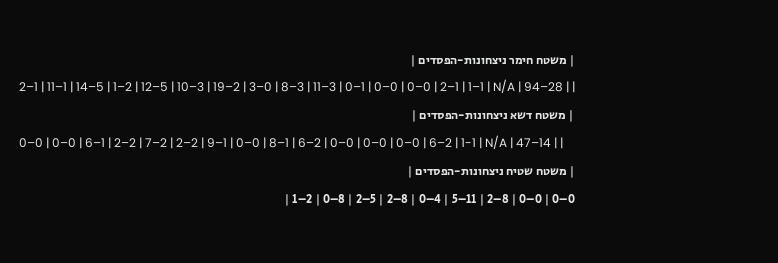| משטח חימר ניצחונות-הפסדים |
2–1 | 11–1 | 14–5 | 1–2 | 12–5 | 10–3 | 19–2 | 3–0 | 8–3 | 11–3 | 0–1 | 0–0 | 0–0 | 2–1 | 1–1 | N/A | 94–28 | |
| משטח דשא ניצחונות-הפסדים |
0–0 | 0–0 | 6–1 | 2–2 | 7–2 | 2–2 | 9–1 | 0–0 | 8–1 | 6–2 | 0–0 | 0–0 | 0–0 | 6–2 | 1-1 | N/A | 47–14 | |
| משטח שטיח ניצחונות-הפסדים |
0–0 | 0–0 | 8–2 | 11–5 | 4–0 | 8–2 | 5–2 | 8–0 | 2–1 |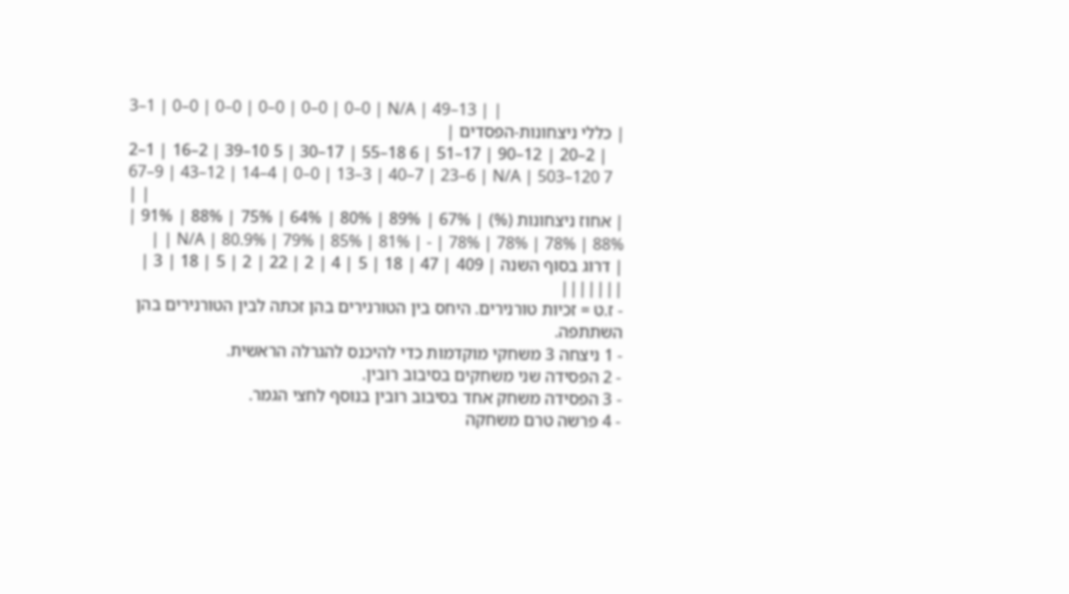3–1 | 0–0 | 0–0 | 0–0 | 0–0 | 0–0 | N/A | 49–13 | |
| כללי ניצחונות-הפסדים |
2–1 | 16–2 | 39–10 5 | 30–17 | 55–18 6 | 51–17 | 90–12 | 20–2 | 67–9 | 43–12 | 14–4 | 0–0 | 13–3 | 40–7 | 23–6 | N/A | 503–120 7 | |
| אחוז ניצחונות (%) | 67% | 89% | 80% | 64% | 75% | 88% | 91% | 88% | 78% | 78% | 78% | - | 81% | 85% | 79% | N/A | 80.9% | |
| דרוג בסוף השנה | 409 | 47 | 18 | 5 | 4 | 2 | 22 | 2 | 5 | 18 | 3 | |||||||
- ז.ט = זכיות טורנירים. היחס בין הטורנירים בהן זכתה לבין הטורנירים בהן השתתפה.
- 1 ניצחה 3 משחקי מוקדמות כדי להיכנס להגרלה הראשית.
- 2 הפסידה שני משחקים בסיבוב רובין.
- 3 הפסידה משחק אחד בסיבוב רובין בנוסף לחצי הגמר.
- 4 פרשה טרם משחקה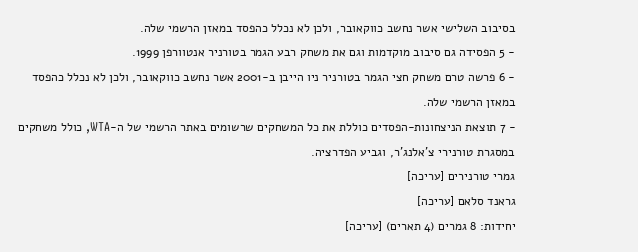בסיבוב השלישי אשר נחשב כווקאובר, ולכן לא נכלל כהפסד במאזן הרשמי שלה.
- 5 הפסידה גם סיבוב מוקדמות וגם את משחק רבע הגמר בטורניר אנטוורפן 1999.
- 6 פרשה טרם משחק חצי הגמר בטורניר ניו הייבן ב-2001 אשר נחשב כווקאובר, ולכן לא נכלל כהפסד במאזן הרשמי שלה.
- 7 תוצאת הניצחונות-הפסדים כוללת את כל המשחקים שרשומים באתר הרשמי של ה-WTA, כולל משחקים במסגרת טורנירי צ'אלנג'ר, וגביע הפדרציה.
גמרי טורנירים [עריכה]
גראנד סלאם [עריכה]
יחידות: 8 גמרים (4 תארים) [עריכה]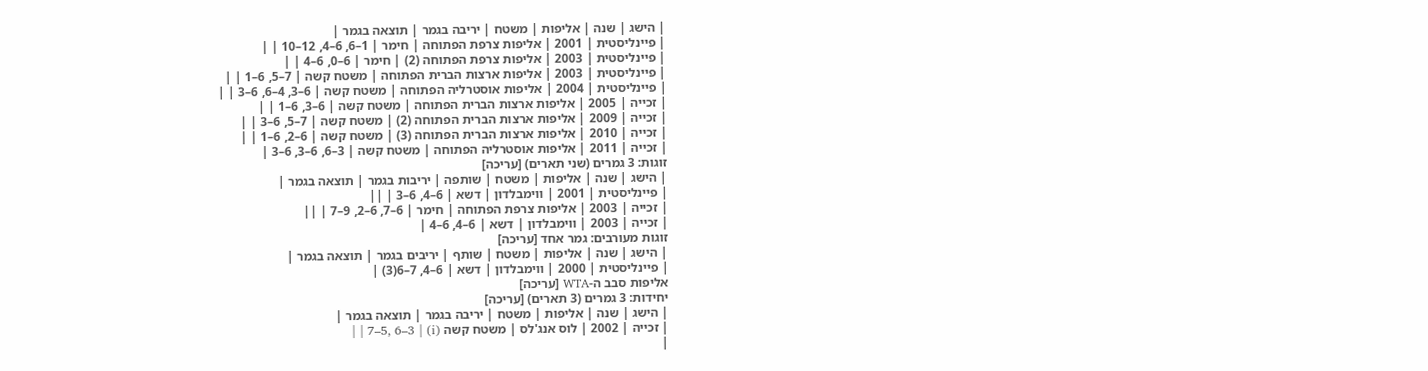| הישג | שנה | אליפות | משטח | יריבה בגמר | תוצאה בגמר |
| פיינליסטית | 2001 | אליפות צרפת הפתוחה | חימר | 1–6, 6–4, 12–10 | |
| פיינליסטית | 2003 | אליפות צרפת הפתוחה (2) | חימר | 6–0, 6–4 | |
| פיינליסטית | 2003 | אליפות ארצות הברית הפתוחה | משטח קשה | 7–5, 6–1 | |
| פיינליסטית | 2004 | אליפות אוסטרליה הפתוחה | משטח קשה | 6–3, 4–6, 6–3 | |
| זכייה | 2005 | אליפות ארצות הברית הפתוחה | משטח קשה | 6–3, 6–1 | |
| זכייה | 2009 | אליפות ארצות הברית הפתוחה (2) | משטח קשה | 7–5, 6–3 | |
| זכייה | 2010 | אליפות ארצות הברית הפתוחה (3) | משטח קשה | 6–2, 6–1 | |
| זכייה | 2011 | אליפות אוסטרליה הפתוחה | משטח קשה | 3–6, 6–3, 6–3 |
זוגות: 3 גמרים (שני תארים) [עריכה]
| הישג | שנה | אליפות | משטח | שותפה | יריבות בגמר | תוצאה בגמר |
| פיינליסטית | 2001 | ווימבלדון | דשא | 6–4, 6–3 | ||
| זכייה | 2003 | אליפות צרפת הפתוחה | חימר | 6–7, 6–2, 9–7 | ||
| זכייה | 2003 | ווימבלדון | דשא | 6–4, 6–4 |
זוגות מעורבים: גמר אחד [עריכה]
| הישג | שנה | אליפות | משטח | שותף | יריבים בגמר | תוצאה בגמר |
| פיינליסטית | 2000 | ווימבלדון | דשא | 6–4, 7–6(3) |
אליפות סבב ה-WTA [עריכה]
יחידות: 3 גמרים (3 תארים) [עריכה]
| הישג | שנה | אליפות | משטח | יריבה בגמר | תוצאה בגמר |
| זכייה | 2002 | לוס אנג'לס | משטח קשה (i) | 7–5, 6–3 | |
|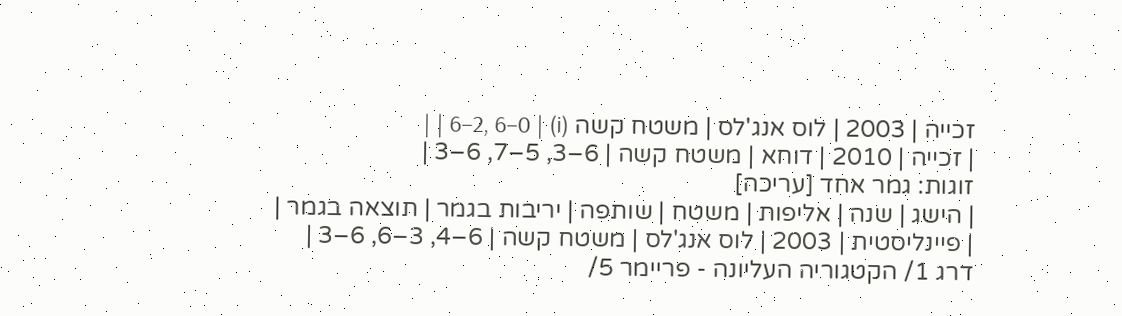זכייה | 2003 | לוס אנג'לס | משטח קשה (i) | 6–2, 6–0 | |
| זכייה | 2010 | דוחא | משטח קשה | 6–3, 5–7, 6–3 |
זוגות: גמר אחד [עריכה]
| הישג | שנה | אליפות | משטח | שותפה | יריבות בגמר | תוצאה בגמר |
| פיינליסטית | 2003 | לוס אנג'לס | משטח קשה | 6–4, 3–6, 6–3 |
דרג 1/ הקטגוריה העליונה - פריימר 5/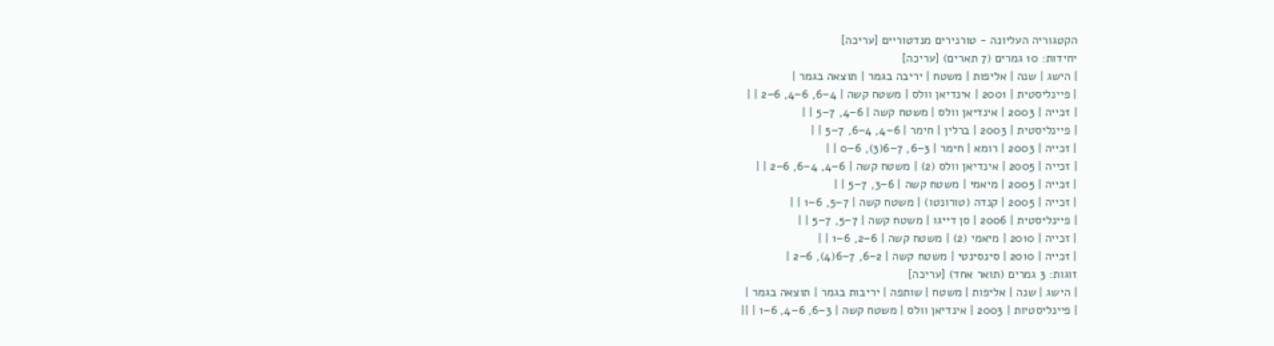הקטגוריה העליונה - טורנירים מנדטוריים [עריכה]
יחידות: 10 גמרים (7 תארים) [עריכה]
| הישג | שנה | אליפות | משטח | יריבה בגמר | תוצאה בגמר |
| פיינליסטית | 2001 | אינדיאן וולס | משטח קשה | 4–6, 6–4, 6–2 | |
| זכייה | 2003 | אינדיאן וולס | משטח קשה | 6–4, 7–5 | |
| פיינליסטית | 2003 | ברלין | חימר | 6–4, 4–6, 7–5 | |
| זכייה | 2003 | רומא | חימר | 3–6, 7–6(3), 6–0 | |
| זכייה | 2005 | אינדיאן וולס (2) | משטח קשה | 6–4, 4–6, 6–2 | |
| זכייה | 2005 | מיאמי | משטח קשה | 6–3, 7–5 | |
| זכייה | 2005 | קנדה (טורונטו) | משטח קשה | 7–5, 6–1 | |
| פיינליסטית | 2006 | סן דייגו | משטח קשה | 7–5, 7–5 | |
| זכייה | 2010 | מיאמי (2) | משטח קשה | 6–2, 6–1 | |
| זכייה | 2010 | סינסינטי | משטח קשה | 2–6, 7–6(4), 6–2 |
זוגות: 3 גמרים (תואר אחד) [עריכה]
| הישג | שנה | אליפות | משטח | שותפה | יריבות בגמר | תוצאה בגמר |
| פיינליסטיות | 2003 | אינדיאן וולס | משטח קשה | 3–6, 6–4, 6–1 | ||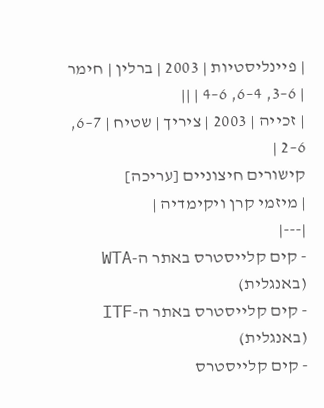| פיינליסטיות | 2003 | ברלין | חימר | 6–3, 4–6, 6–4 | ||
| זכייה | 2003 | ציריך | שטיח | 7–6, 6–2 |
קישורים חיצוניים [עריכה]
| מיזמי קרן ויקימדיה |
|---|
- קים קלייסטרס באתר ה-WTA (באנגלית)
- קים קלייסטרס באתר ה-ITF (באנגלית)
- קים קלייסטרס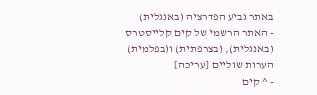באתר גביע הפדרציה (באנגלית)
- האתר הרשמי של קים קלייסטרס (באנגלית), (בצרפתית) ו(בפלמית)
הערות שוליים [עריכה]
- ^ קים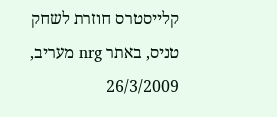קלייסטרס חוזרת לשחק טניס, באתר nrg מעריב, 26/3/2009